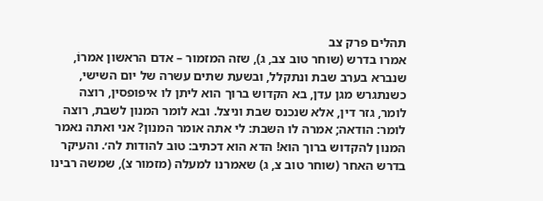תהלים פרק צב
אמרו בדרש (שוחר טוב צב, ג), שזה המזמור – אדם הראשון אמרוֹ, שנברא בערב שבת ונתקלל, ובשעת שתים עשרה של יום השישי, כשנתגרש מגן עדן, בא הקדוש ברוך הוא ליתן לו איפופסין, רוצה לומר, גזר דין, אלא שנכנס שבת וניצל. ובא לומר המנון לשבת, רוצה לומר: הודאה; אמרה לו השבת: לי אתה אומר המנון? אני ואתה נאמר המנון להקדוש ברוך הוא! הדא הוא דכתיב: טוב להודות לה׳. והעיקר בדרש האחר (שוחר טוב צ, ג) שאמרנו למעלה (מזמור צ), שמשה רבינו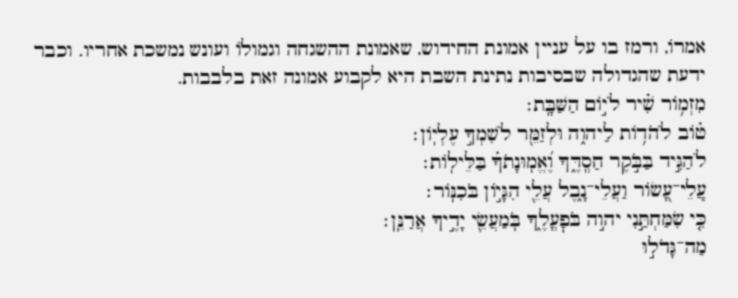אמרוֹ, ורמז בו על עניין אמונת החידוש, שאמונת ההשגחה וגמולֹו ועונש נמשכת אחריו. וכבר ידעת שהגדולה שבסיבות נתינת השבת היא לקבוע אמונה זאת בלבבות.
מִזְמ֥וֹר שִׁ֗יר לֺי֣וֹם הַשַּׁבָּֽת׃
ט֗וֹב לֺהֹד֥וֹת לַיהו֑ה וּלְזַמֵּ֖ר לֺשִׁמְךָ֣ עֶלְיֽוֹן׃
לֺהַגִּ֣יד בַּבֹּ֣קֶר חַסְֽדֶּ֑ךָ וֶ֝אֱמֽוּנָתֺךָ֗ בַּלֵּילֽוֹת׃
עֲֽלֵי־עָ֭שׂוֹר וַעֲלֵי־נָ֑בֶל עֲלֵ֖י הִגָּי֣וֹן בֺּכִנּֽוֹר׃
כִּ֤י שִׂמַּחְתַּ֣נִי יהו֣ה בֺּפׇעֳלֶ֑ךָ בֺּֽמַעֲשֵׂ֖י יָדֶ֣יךָ אֲרַנֵּֽן׃
מַה־גָּדֺל֣וּ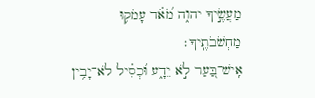מַעֲשֶׂ֣יךָ יהו֑ה מֺ֝אֹ֗ד עָמֺק֥וּ מַחְשֺׁבֹתֶֽיךָ׃
אִֽישׁ־בַּ֭עַר לֹ֣א יֵדָ֑ע וּ֝כְסִ֗יל לֹא־יָבִ֥ין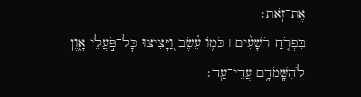אֶת־זֹֽאת׃
בִּפְרֹ֤חַ רֺשָׁעִ֨ים ׀ כֺּמ֥וֹ עֵ֗שֶׂב וַ֭יָּצִיצוּ כׇּל־פֹּ֣עֲלֵי אָ֑וֶן לֺהִשָּֽׁמֺדָ֥ם עֲדֵי־עַֽד׃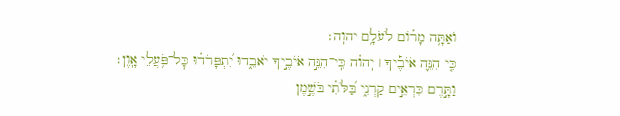וֺאַתָּ֥ה מָר֗וֹם לֺעֹלָ֥ם יהוֽה׃
כִּ֤י הִנֵּ֪ה אֹיֺבֶ֡יךָ ׀ יֽהו֗ה כִּֽי־הִנֵּ֣ה אֹיֺבֶ֣יךָ יֹאבֵ֑דוּ יִ֝תְפָּרֺד֗וּ כׇּל־פֹּ֥עֲלֵי אָֽוֶן׃
וַתָּ֣רֶם כִּרְאֵ֣ים קַרְנִ֑י בַּ֝לֹּתִ֗י בֺּשֶׁ֣מֶן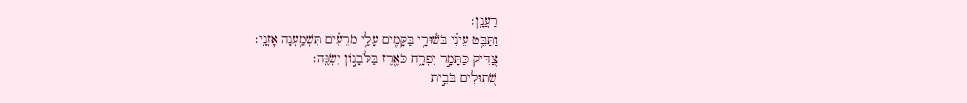רַעֲנָֽן׃
וַתַּבֵּ֥ט עֵינִ֗י בֺּשׁ֫וּרָ֥י בַּקָּמִ֖ים עָלַ֥י מֺרֵעִ֗ים תִּשְׁמַ֥עְנָה אׇזְנָֽי׃
צַ֭דִּיק כַּתָּמָ֣ר יִפְרָ֑ח כֺּאֶ֖רֶז בַּלֺּבָנ֣וֹן יִשְׂגֶּֽה׃
שֺׁ֭תוּלִים בֺּבֵ֣ית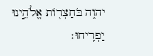יהו֑ה בֺּחַצְר֖וֹת אֱלֹהֵ֣ינוּ יַפְרִֽיחוּ׃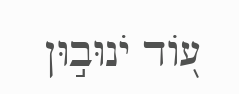ע֭וֹד יֺנוּב֣וּן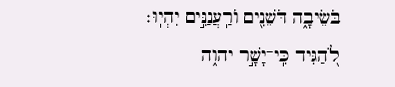בֺּשֵׂיבָ֑ה דֺּשֵׁנִ֖ים וֺרַֽעֲנַנִּ֣ים יִהְיֽוּ׃
לֺ֭הַגִּיד כִּֽי־יָשָׁ֣ר יהו֑ה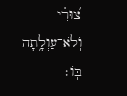צ֝וּרִ֗י וֺֽלֹא־עַוְלָ֥תָה בּֽוֹ׃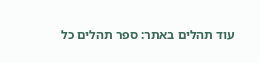עוד תהלים באתר: ספר תהלים כל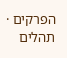הפרקים · תהלים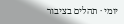יומי · תהלים בציבור